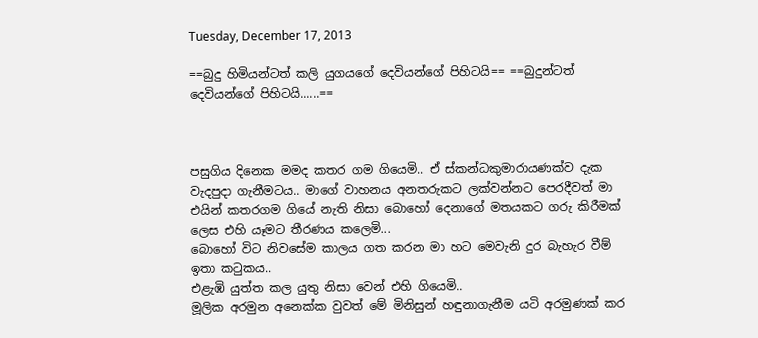Tuesday, December 17, 2013

==බුදු හිමියන්ටත් කලි යුගයගේ දෙවියන්ගේ පිහිටයි== ==බුදුන්ටත් දෙවියන්ගේ පිහිටයි......==



පසුගිය දිනෙක මමද කතර ගම ගියෙමි.. ඒ ස්කන්ධකුමාරායණක්ව දැක වැදපුදා ගැනීමටය.. මාගේ වාහනය අනතරුකට ලක්වන්නට පෙරදීවත් මා එයින් කතරගම ගියේ නැති නිසා බොහෝ දෙනාගේ මතයකට ගරු කිරීමක් ලෙස එහි යෑමට තීරණය කලෙමි...
බොහෝ විට නිවසේම කාලය ගත කරන මා හට මෙවැනි දුර බැහැර වීම් ඉතා කටුකය..
එළැඹි යුත්ත කල යුතු නිසා වෙන් එහි ගියෙමි..
මූලික අරමුන අනෙක්ක වුවත් මේ මිනිසුන් හඳුනාගැනීම යටි අරමුණක් කර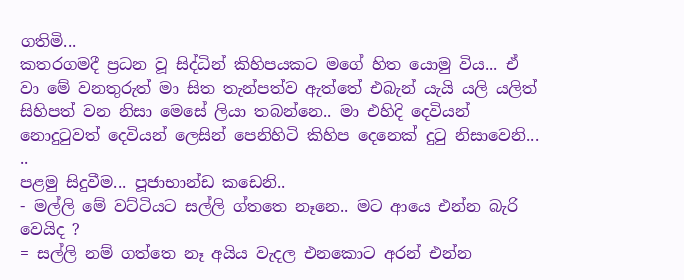ගතිමි...
කතරගමදී ප්‍රධන වූ සිද්ධින් කිහිපයකට මගේ හිත යොමු විය... ඒ වා මේ වනතුරුත් මා සිත තැන්පත්ව ඇත්තේ එබැන් යැයි යලි යලිත් සිහිපත් වන නිසා මෙසේ ලියා තබන්නෙ.. මා එහිදි දෙවියන් නොදුටුවත් දෙවියන් ලෙසින් පෙනිහිටි කිහිප දෙනෙක් දුටු නිසාවෙනි...
..
පළමු සිදුවීම... පූජාභාන්ඩ කඩෙනි..
- මල්ලි මේ වට්ටියට සල්ලි ග්තතෙ නෑනෙ.. මට ආයෙ එන්න බැරි වෙයිද ?
= සල්ලි නම් ගත්තෙ නෑ අයිය වැදල එනකොට අරන් එන්න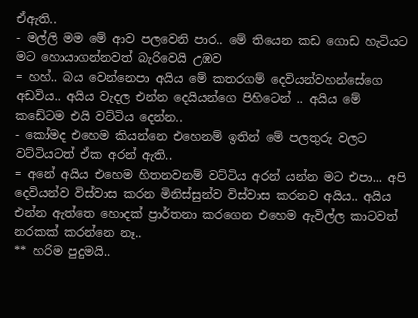ඒඇති..
- මල්ලි මම මේ ආව පලවෙනි පාර.. මේ තියෙන කඩ ගොඩ හැටියට මට හොයාගන්නවත් බැරිවෙයි උඹව
= හහ්.. බය වෙන්නෙපා අයිය මේ කතරගම් දෙවියන්වහන්සේගෙ අඩවිය.. අයිය වැදල ‍එන්න දෙයියන්ගෙ පිහිටෙන් .. අයිය මේ කඩේටම එයි වට්ටිය දෙන්න..
- කෝමද එහෙම කියන්නෙ එහෙනම් ඉතින් මේ පලතුරු වලට වට්ටියටත් ඒක අරන් ඇති..
= අනේ අයිය එහෙම හිතනවනම් වට්ටිය අරන් යන්න මට එපා... අපි දෙවියන්ව විස්වාස කරන මිනිස්සුන්ව විස්වාස කරනව අයිය.. අයිය එන්න ඇත්තෙ හොදක් ප්‍රාර්තනා කරගෙන එහෙම ඇවිල්ල කාටවත් නරකක් කරන්නෙ නෑ..
** හරිම පුදුමයි..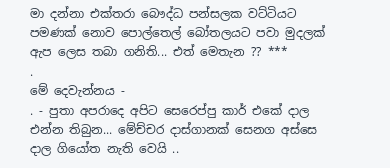මා දන්නා එක්තරා බෞද්ධ පන්සලක වට්ටියට පමණක් නොව පොල්තෙල් බෝතලයට පවා මුදලක් ඇප ලෙස තබා ගනිති... එත් මෙතැන ?? ***
.
මේ දෙවැන්නය -
. - පු‍තා අපරාදෙ අපිට සෙරෙප්පු කාර් එකේ දාල එන්න තිබුන... මේච්චර දාස්ගානක් සෙනග අස්සෙ දාල ගියෝත නැති වෙයි ..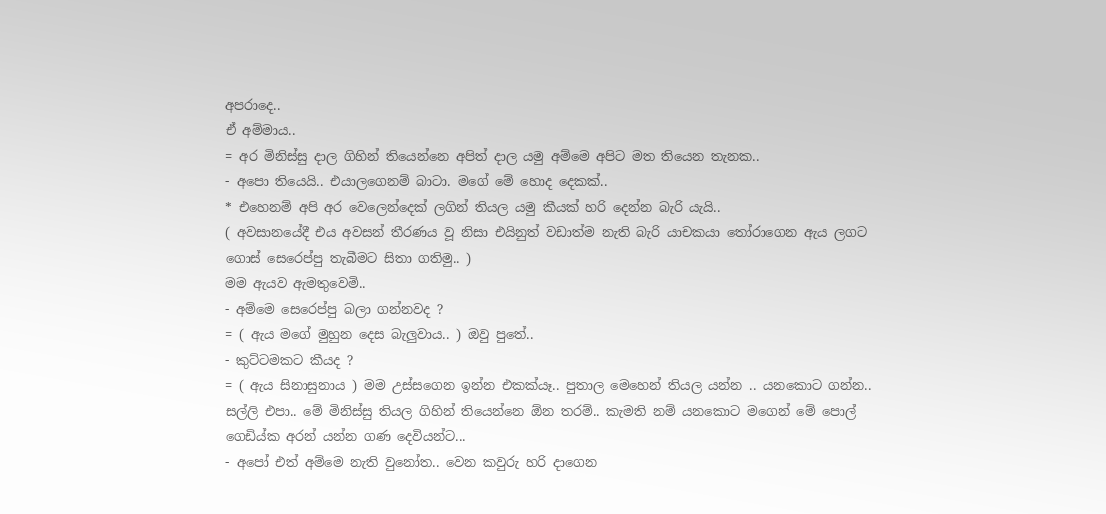අපරාදෙ..
ඒ අම්මාය..
= අර මිනිස්සු දාල ගිහින් තියෙන්නෙ අපිත් දාල යමු අම්මෙ අපිට මත තියෙන තැනක..
- අපො තියෙයි.. එයාලගෙනම් බාටා. මගේ මේ හොද දෙකක්..
* එහෙනම් අපි අර වෙලෙන්දෙක් ලගින් තියල යමු කීයක් හරි දෙන්න බැරි යැයි..
( අවසානයේදී එය අවසන් තීරණය වූ නිසා එයිනුත් වඩාත්ම නැති බැරි යාචකයා තෝරාගෙන ඇය ලගට ගොස් සෙරෙප්පු තැබීමට සිතා ගතිමු.. )
මම ඇයව ඇමතුවෙමි..
- අම්මෙ සෙරෙප්පු බලා ගන්නවද ?
= ( ඇය මගේ මුහුන දෙස බැලුවාය.. ) ඔවු පුතේ..
- කුට්ටමකට කීයද ?
= ( ඇය සිනාසුනාය ) මම උස්සගෙන ඉන්න එකක්යෑ.. පුතාල මෙහෙන් තියල යන්න .. යනකොට ගන්න.. සල්ලි එපා.. මේ මිනිස්සු තියල ගිහින් තියෙන්නෙ ඕන තරම්.. කැමති නම් යනකොට මගෙන් මේ පොල් ගෙඩිය්ක අරන් යන්න ගණ දෙවියන්ට...
- අපෝ එත් අම්‍මෙ නැති වුනෝත.. වෙන කවුරු හරි දාගෙන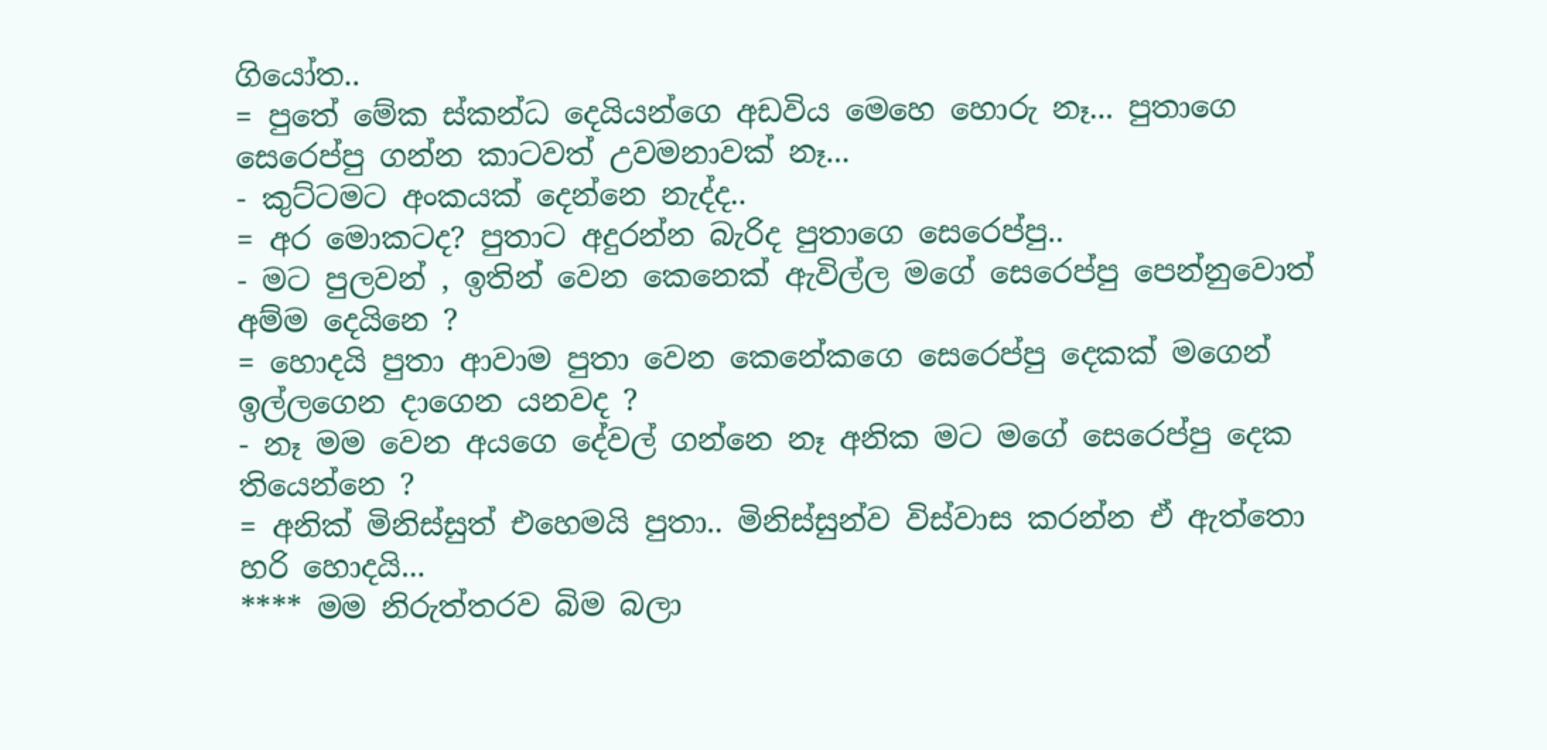ගියෝත..
= පුතේ මේක ස්කන්ධ දෙයියන්ගෙ අඩවිය මෙහෙ හොරු නෑ... පුතාගෙ සෙරෙප්පු ගන්න කාටවත් උවමනාවක් නෑ...
- කුට්ටමට අංකයක් දෙන්නෙ නැද්ද..
= අර මොකටද? පුතාට අදුරන්න බැරිද පුතාගෙ සෙරෙප්පු..
- මට පුලවන් , ඉතින් වෙන කෙනෙක් ඇවිල්ල මගේ සෙරෙප්පු පෙන්නුවොත් අම්ම දෙයිනෙ ?
= හොදයි පුතා ආවාම පුතා වෙන කෙනේකගෙ ‍සෙරෙප්පු දෙකක් මගෙන් ඉල්ලගෙන දාගෙන යනවද ?
- නෑ මම වෙන අයගෙ දේවල් ගන්නෙ නෑ අනික මට මගේ සෙරෙප්පු දෙක තියෙන්නෙ ?
= අනික් මිනිස්සුත් එහෙමයි පුතා.. මිනිස්සුන්ව විස්වාස කරන්න ඒ ඇත්තො හරි හොදයි...
**** මම නිරුත්තරව බිම බලා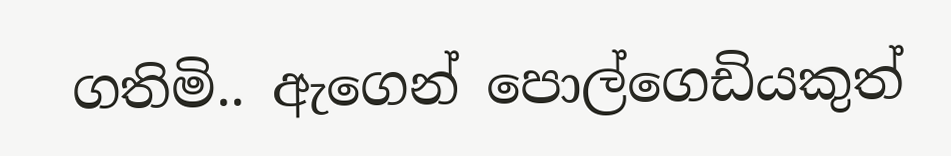ගතිමි.. ඇගෙන් පොල්ගෙඩියකුත්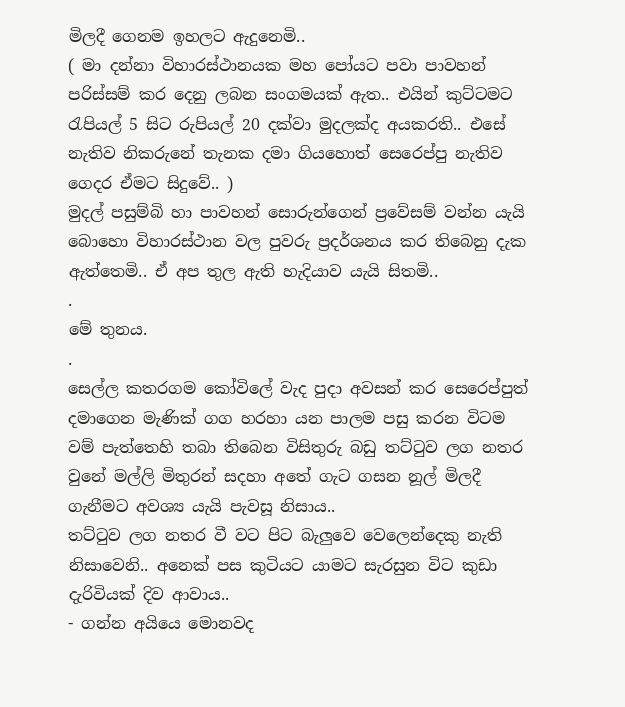මිලදී ගෙනම ඉහලට ඇදුනෙමි..
( මා දන්නා විහාරස්ථානයක මහ පෝයට පවා පාවහන් පරිස්සම් කර දෙනු ලබන සංගමයක් ඇත.. එයින් කුට්ටමට රැපියල් 5 සිට රුපියල් 20 දක්වා මුදලක්ද අයකරති.. එසේ නැතිව නිකරුනේ තැනක දමා ගියහොත් සෙරෙප්පු නැතිව ගෙදර ඒමට සිදුවේ.. )
මුදල් පසුම්බි හා පාවහන් සොරුන්ගෙන් ප්‍රවේසම් වන්න යැයි බොහො විහාරස්ථාන වල පුවරු ප්‍රදර්ශනය කර තිබෙනු දැක ඇත්තෙමි.. ඒ අප තුල ඇති හැදියාව යැයි සිතමි..
.
මේ තුනය.
.
සෙල්ල කතරගම කෝවිලේ වැද පුදා අවසන් කර සෙරෙප්පුත් දමාගෙන මැණික් ගග හරහා යන පාලම පසු කරන විටම වම් පැත්තෙහි තබා තිබෙන විසිතුරු බඩු තට්ටුව ලග නතර වුනේ මල්ලි මිතුරන් සදහා අතේ ගැට ගසන නූල් මිලදී ගැනීමට අවශ්‍ය යැයි පැවසූ නිසාය..
තට්ටුව ලග නතර වී වට පිට බැලුවෙ වෙලෙන්දෙකු නැති නිසාවෙනි.. අනෙක් පස කුටියට යාමට සැරසුන විට කුඩා දැරිවියක් දිව ආවාය..
- ගන්න අයියෙ මොනවද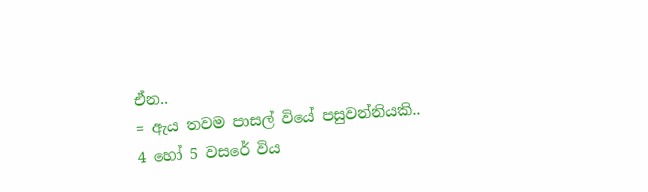ඒන..
= ඇය තවම පාසල් වියේ පසුවන්නියකි.. 4 හෝ 5 වසරේ විය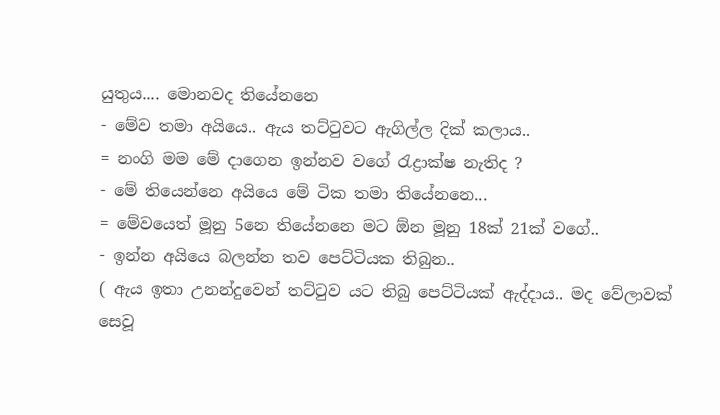යුතුය.... මොනවද තියේනනෙ
- මේව තමා අයියෙ.. ඇය තට්ටුවට ඇගිල්ල දික් කලාය..
= නංගි මම මේ දාගෙන ඉන්නව වගේ රැද්‍රාක්ෂ නැතිද ?
- මේ තියෙන්නෙ අයියෙ මේ ටික තමා තියේනනෙ...
= මේවයෙත් මූනු 5නෙ තියේනනෙ මට ඕන මූනු 18ක් 21ක් වගේ..
- ඉන්න අයියෙ බලන්න තව පෙට්ටියක තිබුන..
( ඇය ඉතා උනන්දුවෙන් තට්ටුව යට තිබු පෙට්ටියක් ඇද්දාය.. මද වේලාවක් සෙවූ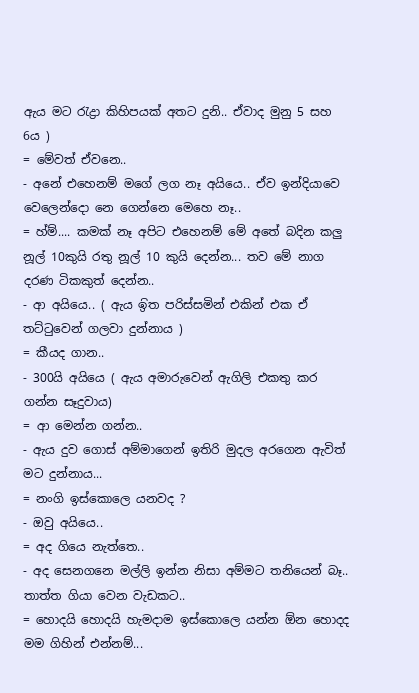ඇය මට රැද්‍රා කිහිපයක් අතට දුනි.. ඒවාද මුනු 5 සහ 6ය )
= මේවත් ඒවනෙ..
- අනේ එහෙනම් මගේ ලග නෑ අයියෙ.. ඒව ඉන්දියාවෙ වෙලෙන්දො නෙ ගෙන්නෙ මෙහෙ නෑ..
= හ්ම්.... කමක් නෑ අපිට එහෙනම් මේ අතේ බදින කලු නූල් 10කුයි රතු නූල් 10 කුයි දෙන්න... තව මේ නාග දරණ ටිකකුත් දෙන්න..
- ආ අයියෙ.. ( ඇය ඉිත පරිස්සමින් එකින් එක ඒ තට්ටුවෙන් ගලවා දුන්නාය )
= කීයද ගාන..
- 300යි අයියෙ ( ඇය අමාරුවෙන් ඇගිලි එකතු කර ගන්න සෑදුවාය)
= ආ මෙන්න ගන්න..
- ඇය දුව ගොස් අම්මාගෙන් ඉතිරි මුදල අරගෙන ඇවිත් මට දුන්නාය...
= නංගි ඉස්කොලෙ යනවද ?
- ඔවු අයියෙ..
= අද ගියෙ නැත්තෙ..
- අද සෙන‍ගනෙ මල්ලි ඉන්න නිසා අම්මට තනියෙන් බෑ.. තාත්ත ගියා වෙන වැඩකට..
= හොදයි හොදයි හැමදාම ඉස්කොලෙ යන්න ඕන හොදද මම ගිහින් එන්නම්...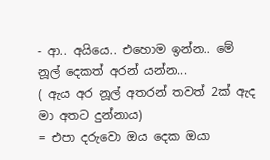- ආ.. අයියෙ.. එහොම ඉන්න.. මේ නූල් දෙකත් අරන් යන්න...
( ඇය අර නූල් අතරන් තවත් 2ක් ඇද මා අතට දුන්නාය)
= එපා දරුවො ඔය දෙක ඔයා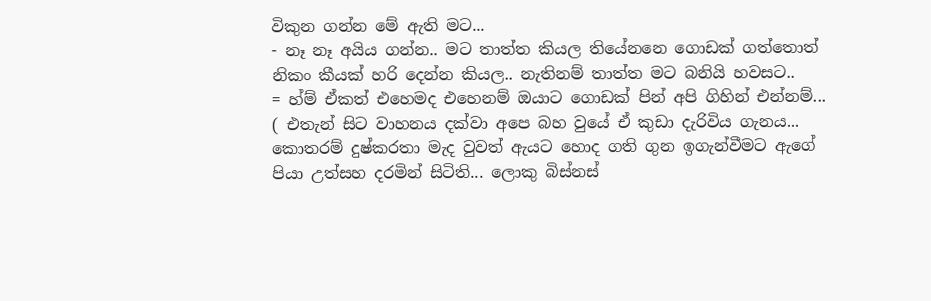විකුන ගන්න මේ ඇති මට...
- නෑ නෑ අයිය ගන්න.. මට තාත්ත කියල තියේනනෙ ගොඩක් ගත්තොත් නිකං කීයක් හරි දෙන්න කියල.. නැතිනම් තාත්ත මට බනියි හවසට..
= හ්ම් ඒකත් එහෙමද එහෙනම් ඔයාට ගොඩක් පින් අපි ගිහින් එන්නම්...
( එතැන් සිට වාහනය දක්වා අපෙ බහ වු‍යේ ඒ කුඩා දැරිවිය ගැනය... කොතරම් දුෂ්කරතා මැද වුවත් ඇයට හොද ගති ගුන ඉගැන්වීමට ඇගේ පියා උත්සහ දරමින් සිටිති... ලොකු බිස්නස්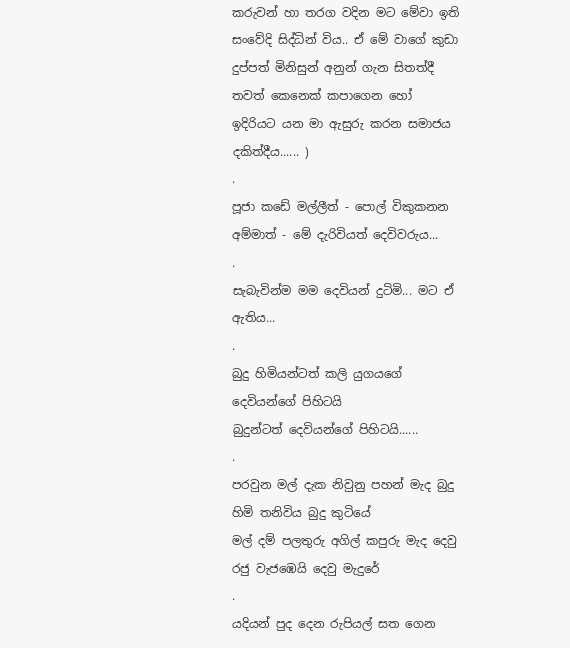කරුවන් හා තරග වදින මට මේවා ඉති සංවේදි සිද්ධින් විය.. ඒ මේ වාගේ කුඩා දුප්පත් මිනිසුන් අනුන් ගැන සිතත්දී තවත් කෙනෙක් කපාගෙන හෝ ඉදිරියට යන මා ඇසුරු කරන සමාජය දකිත්දීය...... )
.
පූජා කඩේ මල්ලීත් - පොල් විකුකනන අම්මාත් - මේ දැරිවියත් දෙවිවරුය...
.
සැබැවින්ම මම දෙවියන් දුටිමි... මට ඒ ඇතිය...
.
බුදු හිමියන්ටත් කලි යුගයගේ දෙවියන්ගේ පිහිටයි
බුදුන්ටත් දෙවියන්ගේ පිහිටයි......
.
පරවුන මල් දැක නිවුනු පහන් මැද බුදු හිමි තනිවිය බුදු කුටියේ
මල් දම් පලතුරු අගිල් කපුරු මැද දෙවු රජු වැජඹෙයි දෙවු මැදුරේ
.
යදියන් පුද දෙන රුපියල් සත ගෙන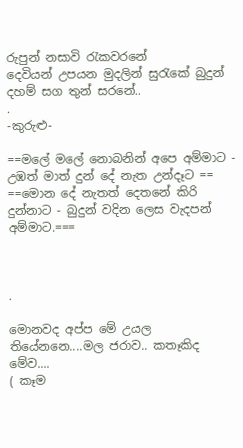රුපුන් නසාවි රැකවරනේ
දෙවියන් උපයන මුදලින් සුරැකේ බුදුන් දහම් සග තුන් සරනේ..
.
-කුරුළු-

==මලේ මලේ නොබනින් අපෙ අම්මාට - උඹත් මාත් දුන් දේ නැත උන්දෑට == ==මොන දේ නැතත් දෙතනේ කිරි දුන්නාට - බුදුන් වදින ලෙස වැදපන් අම්මාට.===



.

මොනවද අප්ප මේ උයල තියේනනෙ....මල ජරාව.. කතෑකිද මේව....
( කෑම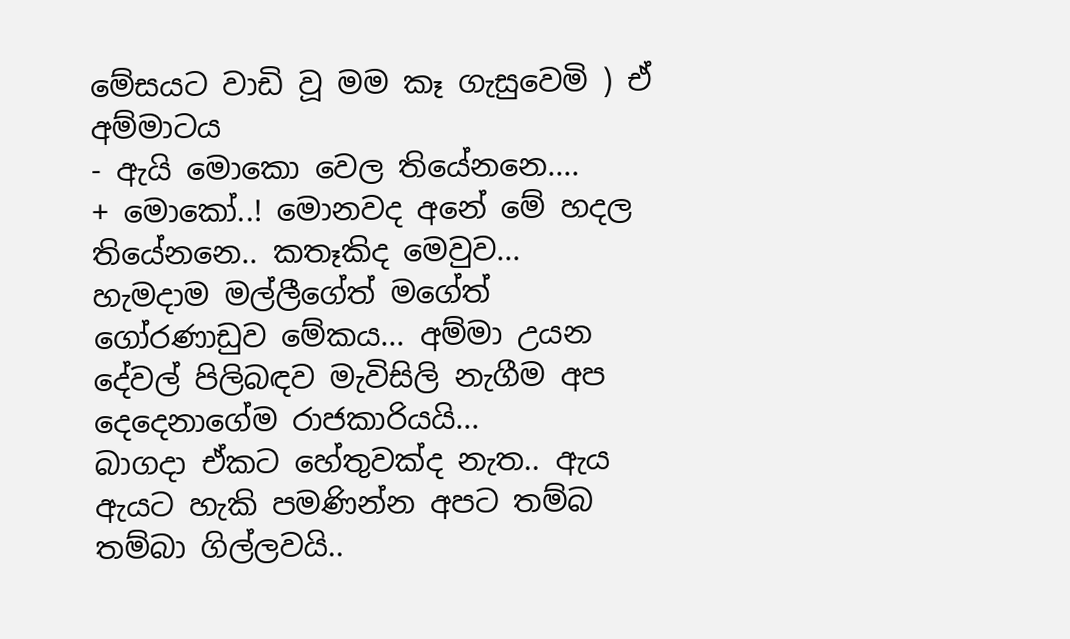මේසයට වාඩි වූ මම කෑ ගැසුවෙමි ) ඒ අම්මාටය
- ඇයි මොකො වෙල තියේනනෙ....
+ මොකෝ..! මොනවද අනේ මේ හදල තියේනනෙ.. කතෑකිද මෙවුව...
හැමදාම මල්ලීගේත් මගේත් ගෝරණාඩුව මේකය... අම්මා උයන දේවල් පිලිබඳව මැවිසිලි නැගීම අප දෙදෙනාගේම රාජකාරියයි...
බාගදා ඒකට හේතුවක්ද නැත.. ඇය ඇයට හැකි පමණින්න අපට තම්බ තම්බා ගිල්ලවයි..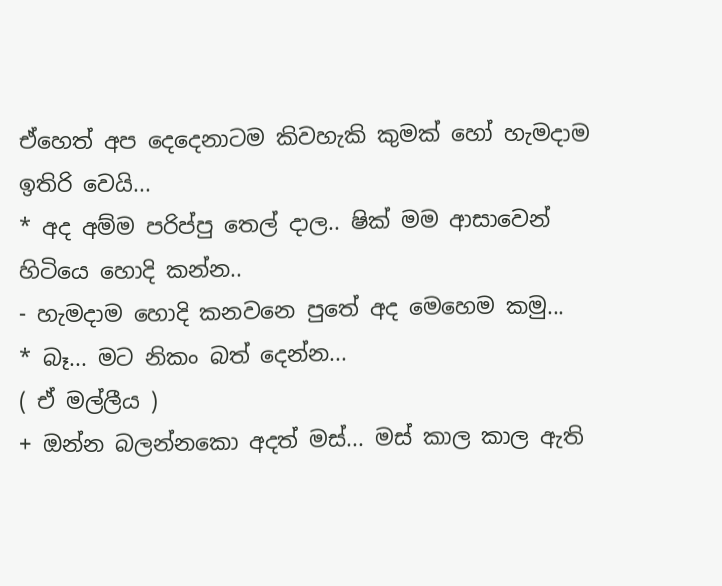ඒහෙත් අප දෙදෙනාටම කිවහැකි කුමක් හෝ හැමදාම ඉතිරි වෙයි...
* අද අම්ම පරිප්පු තෙල් දාල.. ෂික් මම ආසාවෙන් හිටියෙ හොදි කන්න..
- හැමදාම හොදි කනවනෙ පුතේ අද මෙහෙම කමු...
* බෑ... මට නිකං බත් දෙන්න...
( ඒ මල්ලීය )
+ ඔන්න බලන්නකො අදත් මස්... මස් කාල කාල ඇති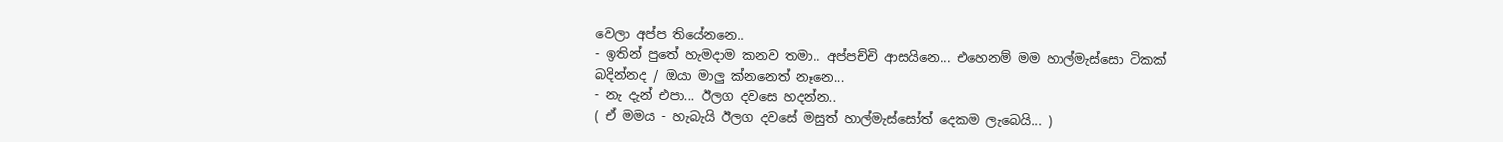වෙලා අප්ප තියේනනෙ..
- ඉතින් පුතේ හැමදාම කනව තමා.. අප්පච්චි ආසයිනෙ... එහෙනම් මම හාල්මැස්සො ටිකක් බදින්නද / ඔයා මාලු ක්නනෙත් නෑනෙ...
- නැ දැන් එපා... ඊලග දවසෙ හදන්න..
( ඒ මමය - හැබැයි ඊලග දවසේ මසුත් හාල්මැස්සෝත් දෙකම ලැබෙයි... )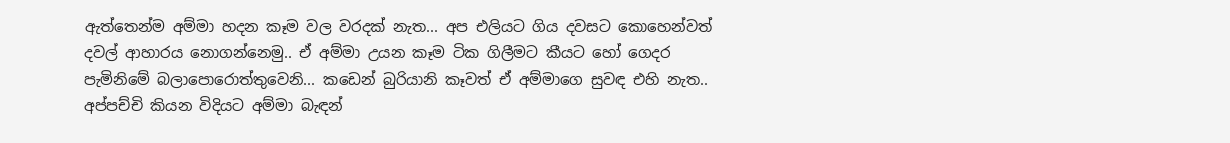ඇත්තෙන්ම අම්මා හදන කෑම වල වරදක් නැත... අප එලියට ගිය දවසට කොහෙන්වත් දවල් ආහාරය නොගන්නෙමු.. ඒ අම්මා උයන කෑම ටික ගිලීමට කීයට හෝ ගෙදර පැමිනිමේ බලාපොරොත්තුවෙනි... කඩෙන් බුරියානි කෑවත් ඒ අම්මාගෙ සුවඳ එහි නැත..
අප්පච්චි කියන විදියට අම්මා බැඳන්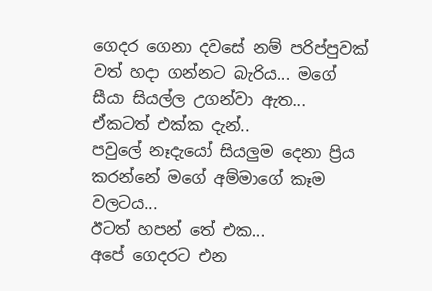ගෙදර ගෙනා දවසේ නම් පරිප්පුවක් වත් හදා ගන්නට බැරිය... මගේ සීයා සියල්ල උගන්වා ඇත...
ඒකටත් එක්ක දැන්..
පවුලේ නෑදැයෝ සියලුම දෙනා ප්‍රිය කරන්නේ මගේ අම්මාගේ කෑම වලටය...
ඊටත් හපන් තේ එක...
අපේ ගෙදරට එන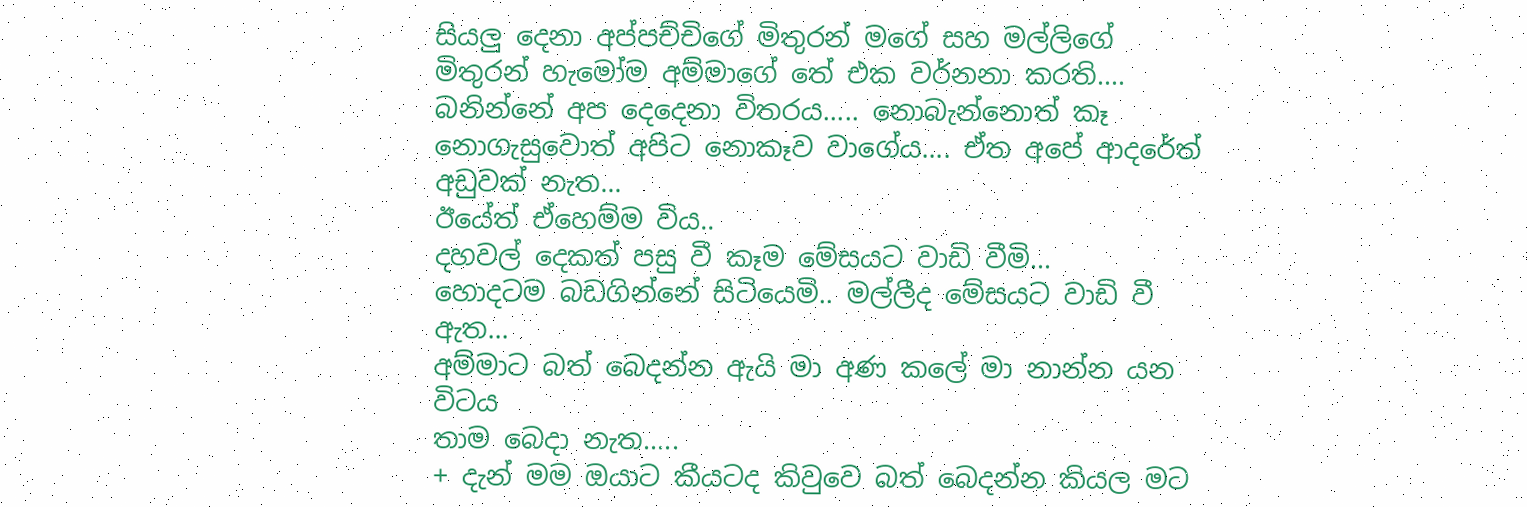සියලු දෙනා අප්පච්චිගේ මිතුරන් මගේ සහ මල්ලිගේ මිතුරන් හැමෝම අම්මාගේ තේ එක වර්නනා කරති....
බනින්නේ අප දෙදෙනා විතරය..... නොබැන්නොත් කෑ නොගැසුවොත් අපිට නොකෑව වාගේය.... ඒත අපේ ආදරේත් අඩුවක් නැත...
ඊයේත් ඒහෙම්ම විය..
දහවල් දෙකත් පසු වී කෑම මේසයට වාඩි වීමි...
හොදටම බඩගින්නේ සිටියෙමි.. මල්ලීද මේසයට වාඩි වී ඇත...
අම්මාට බත් බෙදන්න ඇයි මා අණ කලේ මා නාන්න යන විටය
තාම බෙදා නැත.....
+ දැන් මම ඔයාට කීයටද කිවුවෙ බත් බෙදන්න කියල මට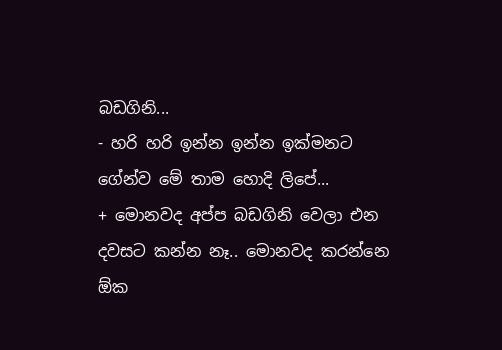බඩගිනි...
- හරි හරි ඉන්න ඉන්න ඉක්මනට ගේන්ව මේ තාම හොදි ලිපේ...
+ මොනවද අප්ප බඩගිනි වෙලා එන දවසට කන්න නෑ.. මොනවද කරන්නෙ ඕක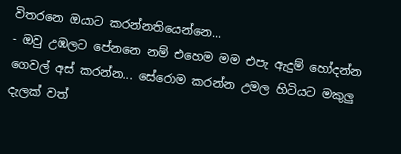විතරනෙ ඔයාට කරන්නතියෙන්නෙ...
- ඔවු උඹලට පේනනෙ නම් එහෙම මම එපැ ඇදුම් හෝදන්න ගෙවල් අස් කරන්න... සේරොම කරන්න උමල හිටියට මකුලු දැලක් වත්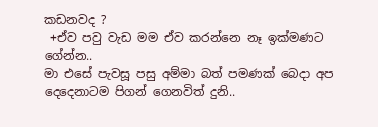කඩනවද ?
 +ඒව පවු වැඩ මම ඒව කරන්නෙ නෑ ඉක්මණට ගේන්න..
මා එසේ පැවසූ පසු අම්මා බත් පමණක් බෙදා අප දෙදෙනාටම පිගන් ගෙනවිත් දුනි..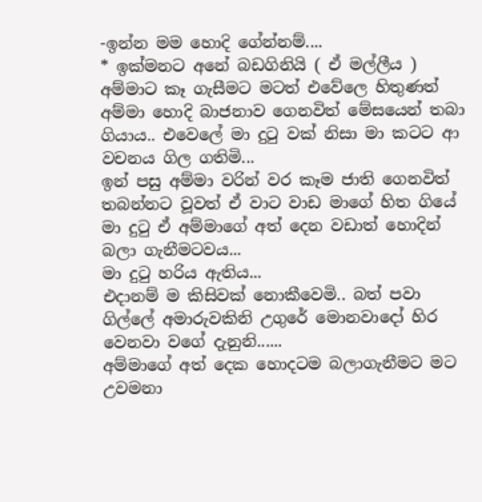-ඉන්න මම හොදි ගේන්නම්....
* ඉක්මනට අනේ බඩගිනියි ( ඒ මල්ලීය )
අම්මාට කෑ ගැසීමට මටත් එවේලෙ හිතුණත් අම්මා හොදි බාජනාව ගෙනවිත් මේසයෙන් තබා ගියාය.. එවෙ‍ලේ මා දුටු වක් නිසා මා කටට ආ වචනය ගිල ගතිමි...
ඉන් පසු අම්මා වරින් වර කෑම ජාති ගෙනවිත් තබන්නට වූවත් ඒ වාට වාඩ මාගේ හිත ගියේ මා දුටු ඒ අම්මාගේ අත් දෙන වඩාත් හොදින් බලා ගැනීමටවය...
මා දුටු හරිය ඇතිය...
එදානම් ම කිසිවක් නොකීවෙමි.. බත් පවා ගිල්ලේ අමාරුවකිනි උගුරේ මොනවාදෝ හිර වෙනවා වගේ දැනුනි......
අම්මාගේ අත් දෙක හොදටම බලාගැනීමට මට උවමනා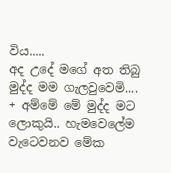විය.....
අද උදේ මගේ අත තිබු මුද්ද මම ගැලවුවෙමි....
+ අම්මේ මේ මුද්ද මට ලොකුයි.. හැමවෙලේම වැටෙවනව මේක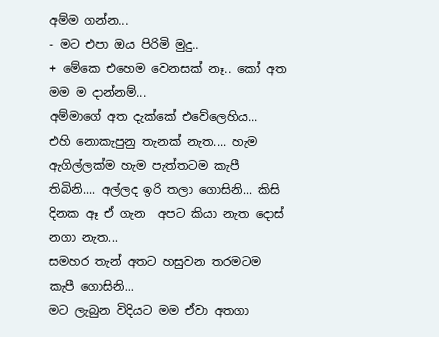අම්ම ගන්න...
- මට එපා ඔය පිරිමි මුදු..
+ මේකෙ එහෙම වෙනසක් නෑ.. කෝ අත මම ම දාන්නම්...
අම්මාගේ අත දැක්කේ එවේලෙහිය...
එහි නොකැපුනු තැනක් නැත.... හැම ඇගිල්ලක්ම හැම පැත්තටම කැපී තිබිනි.... අල්ලද ඉරි තලා ගොසිනි... කිසි දිනක ඈ ඒ ගැන  අපට කියා නැත දොස් නගා නැත...
සමහර තැන් අතට හසුවන තරමටම කැපී ගොසිනි...
මට ලැබුන විදියට මම ඒවා අතගා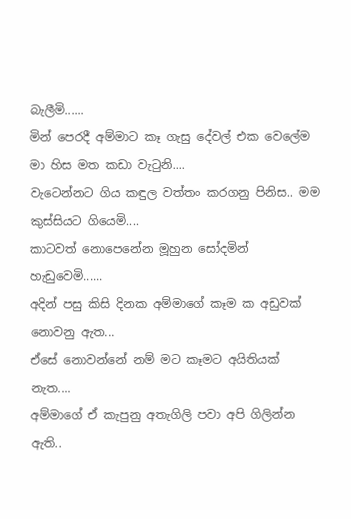බැලීමි......
මින් පෙරදී අම්මාට කෑ ගැසු දේවල් එක වෙලේම මා හිස මත කඩා වැටුනි....
වැටෙන්නට ගිය කඳුල වත්තං කරගනු පිනිස.. මම කුස්සියට ගියෙමි....
කාටවත් නොපෙනේන මූහුන සෝදමින් හැඩුවෙමි......
අදින් පසු කිසි දිනක අම්මාගේ කෑම ක අඩුවක් නොවනු ඇත...
ඒසේ නොවන්නේ නම් මට කෑමට අයිතියක් නැත....
අම්මාගේ ඒ කැපුනු අතැගිලි පවා අපි ගිලින්න ඇති..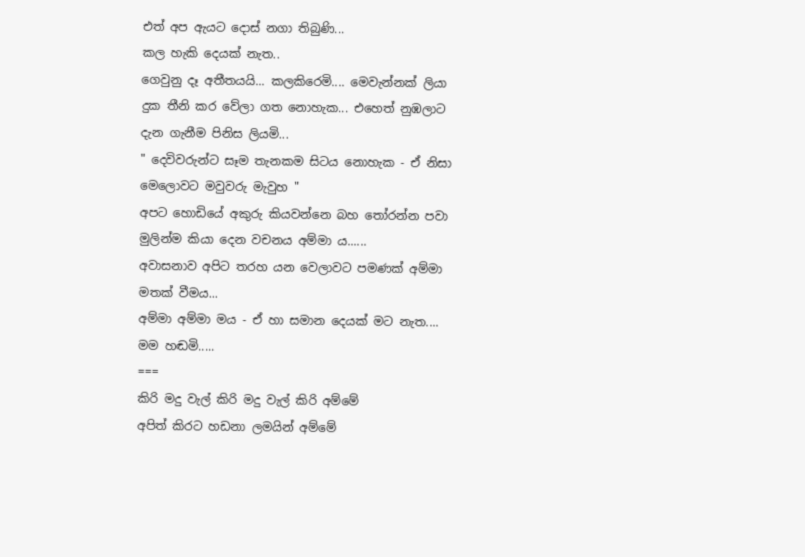එත් අප ඇයට දොස් නගා තිබුණි...
කල හැකි දෙයක් නැත..
ගෙවුනු දෑ අතීතයයි... කලකිරෙමි.... මෙවැන්නක් ලියා දුක තීනි කර වේලා ගත නොහැක... එහෙත් නුඹලාට දැන ගැනීම පිනිස ලියමි...
" දෙවිවරුන්ට සෑම තැනකම සිටය නොහැක - ඒ නිසා මෙලොවට මවුවරු මැවුහ "
අපට හොඩියේ අකුරු කියවන්නෙ බහ තෝරන්න පවා මුලින්ම කියා දෙන වචනය අම්මා ය......
අවාසනාව අපිට තරහ යන වෙලාවට පමණක් අම්මා මතක් වීමය...
අම්මා අම්මා මය - ඒ හා සමාන දෙයක් මට නැත....
මම හඬමි.....
===
කිරි මදු වැල් කිරි මදු වැල් කිරි අම්මේ
අපිත් කිරට හඩනා ලමයින් අම්මේ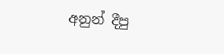අනුන් දීපු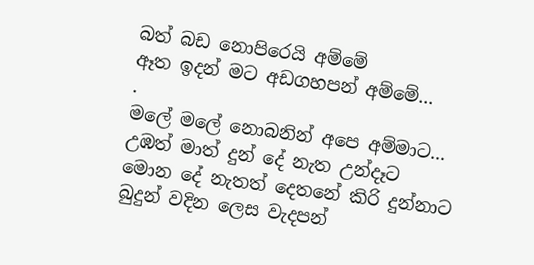බත් බඩ නොපිරෙයි අම්මේ
ඈත ඉදන් මට අඩගහපන් අම්මේ...
.
මලේ මලේ නොබනින් අපෙ අම්මාට...
උඹත් මාත් දුන් දේ නැත උන්දෑට
මොන දේ නැතත් දෙතනේ කිරි දුන්නාට
බුදුන් වදින ලෙස වැදපන්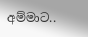අම්මාට..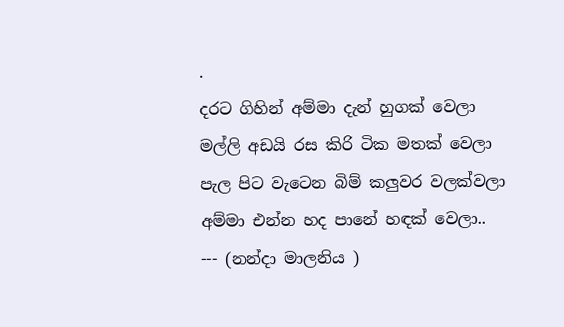.
දරට ගිහින් අම්මා දැන් හුගක් වෙලා
මල්ලි අඩයි රස කිරි ටික මතක් වෙලා
පැල පිට වැටෙන බිම් කලුවර වලක්වලා
අම්මා එන්න හද පානේ හඳක් වෙලා..
--- (නන්දා මාලනිය )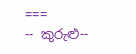===
-- කුරුළු--